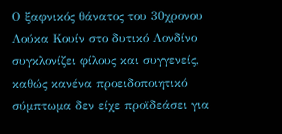Ο ξαφνικός θάνατος του 30χρονου Λούκα Κουίν στο δυτικό Λονδίνο συγκλονίζει φίλους και συγγενείς, καθώς κανένα προειδοποιητικό σύμπτωμα δεν είχε προϊδεάσει για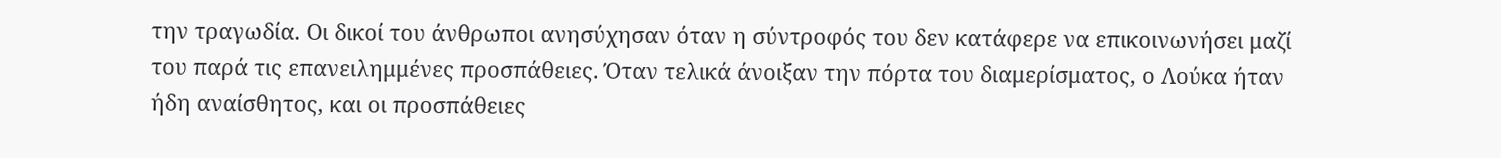την τραγωδία. Οι δικοί του άνθρωποι ανησύχησαν όταν η σύντροφός του δεν κατάφερε να επικοινωνήσει μαζί του παρά τις επανειλημμένες προσπάθειες. Όταν τελικά άνοιξαν την πόρτα του διαμερίσματος, ο Λούκα ήταν ήδη αναίσθητος, και οι προσπάθειες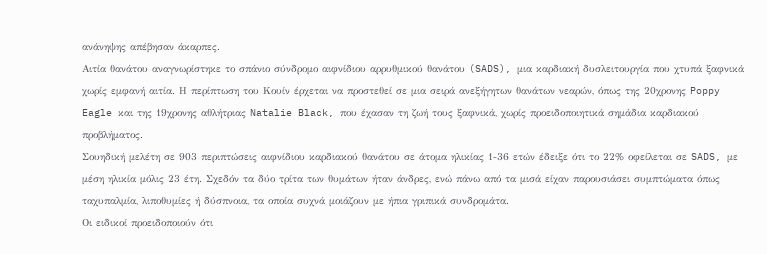ανάνηψης απέβησαν άκαρπες.
Αιτία θανάτου αναγνωρίστηκε το σπάνιο σύνδρομο αιφνίδιου αρρυθμικού θανάτου (SADS), μια καρδιακή δυσλειτουργία που χτυπά ξαφνικά χωρίς εμφανή αιτία. Η περίπτωση του Κουίν έρχεται να προστεθεί σε μια σειρά ανεξήγητων θανάτων νεαρών, όπως της 20χρονης Poppy Eagle και της 19χρονης αθλήτριας Natalie Black, που έχασαν τη ζωή τους ξαφνικά, χωρίς προειδοποιητικά σημάδια καρδιακού προβλήματος.
Σουηδική μελέτη σε 903 περιπτώσεις αιφνίδιου καρδιακού θανάτου σε άτομα ηλικίας 1-36 ετών έδειξε ότι το 22% οφείλεται σε SADS, με μέση ηλικία μόλις 23 έτη. Σχεδόν τα δύο τρίτα των θυμάτων ήταν άνδρες, ενώ πάνω από τα μισά είχαν παρουσιάσει συμπτώματα όπως ταχυπαλμία, λιποθυμίες ή δύσπνοια, τα οποία συχνά μοιάζουν με ήπια γριπικά συνδρομάτα.
Οι ειδικοί προειδοποιούν ότι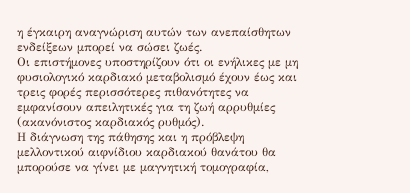η έγκαιρη αναγνώριση αυτών των ανεπαίσθητων ενδείξεων μπορεί να σώσει ζωές.
Οι επιστήμονες υποστηρίζουν ότι οι ενήλικες με μη φυσιολογικό καρδιακό μεταβολισμό έχουν έως και τρεις φορές περισσότερες πιθανότητες να εμφανίσουν απειλητικές για τη ζωή αρρυθμίες (ακανόνιστος καρδιακός ρυθμός).
Η διάγνωση της πάθησης και η πρόβλεψη μελλοντικού αιφνίδιου καρδιακού θανάτου θα μπορούσε να γίνει με μαγνητική τομογραφία,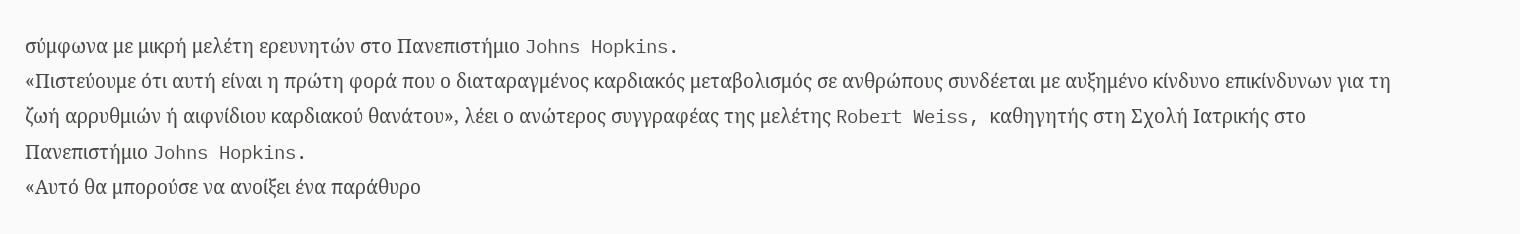σύμφωνα με μικρή μελέτη ερευνητών στο Πανεπιστήμιο Johns Hopkins.
«Πιστεύουμε ότι αυτή είναι η πρώτη φορά που ο διαταραγμένος καρδιακός μεταβολισμός σε ανθρώπους συνδέεται με αυξημένο κίνδυνο επικίνδυνων για τη ζωή αρρυθμιών ή αιφνίδιου καρδιακού θανάτου», λέει ο ανώτερος συγγραφέας της μελέτης Robert Weiss, καθηγητής στη Σχολή Ιατρικής στο Πανεπιστήμιο Johns Hopkins.
«Αυτό θα μπορούσε να ανοίξει ένα παράθυρο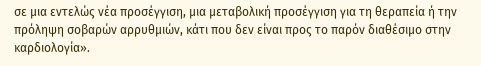σε μια εντελώς νέα προσέγγιση, μια μεταβολική προσέγγιση για τη θεραπεία ή την πρόληψη σοβαρών αρρυθμιών, κάτι που δεν είναι προς το παρόν διαθέσιμο στην καρδιολογία».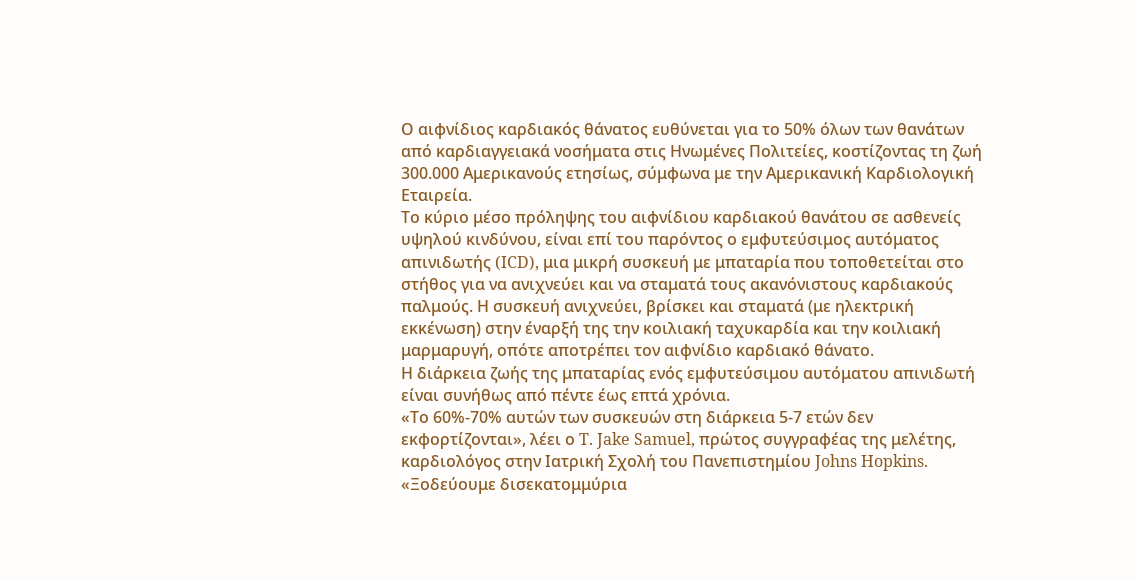Ο αιφνίδιος καρδιακός θάνατος ευθύνεται για το 50% όλων των θανάτων από καρδιαγγειακά νοσήματα στις Ηνωμένες Πολιτείες, κοστίζοντας τη ζωή 300.000 Αμερικανούς ετησίως, σύμφωνα με την Αμερικανική Καρδιολογική Εταιρεία.
Το κύριο μέσο πρόληψης του αιφνίδιου καρδιακού θανάτου σε ασθενείς υψηλού κινδύνου, είναι επί του παρόντος ο εμφυτεύσιμος αυτόματος απινιδωτής (ICD), μια μικρή συσκευή με μπαταρία που τοποθετείται στο στήθος για να ανιχνεύει και να σταματά τους ακανόνιστους καρδιακούς παλμούς. Η συσκευή ανιχνεύει, βρίσκει και σταματά (με ηλεκτρική εκκένωση) στην έναρξή της την κοιλιακή ταχυκαρδία και την κοιλιακή μαρμαρυγή, οπότε αποτρέπει τον αιφνίδιο καρδιακό θάνατο.
Η διάρκεια ζωής της μπαταρίας ενός εμφυτεύσιμου αυτόματου απινιδωτή είναι συνήθως από πέντε έως επτά χρόνια.
«Το 60%-70% αυτών των συσκευών στη διάρκεια 5-7 ετών δεν εκφορτίζονται», λέει ο T. Jake Samuel, πρώτος συγγραφέας της μελέτης, καρδιολόγος στην Ιατρική Σχολή του Πανεπιστημίου Johns Hopkins. «Ξοδεύουμε δισεκατομμύρια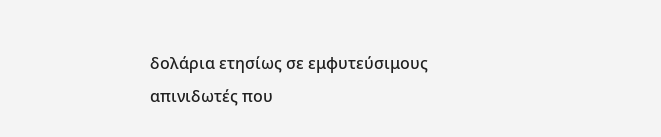δολάρια ετησίως σε εμφυτεύσιμους απινιδωτές που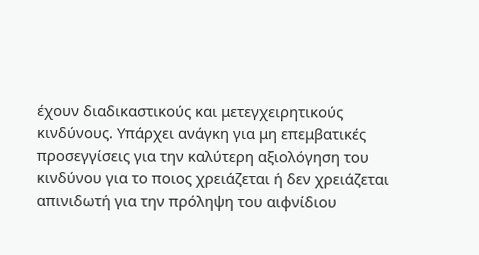έχουν διαδικαστικούς και μετεγχειρητικούς κινδύνους. Υπάρχει ανάγκη για μη επεμβατικές προσεγγίσεις για την καλύτερη αξιολόγηση του κινδύνου για το ποιος χρειάζεται ή δεν χρειάζεται απινιδωτή για την πρόληψη του αιφνίδιου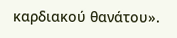καρδιακού θανάτου».